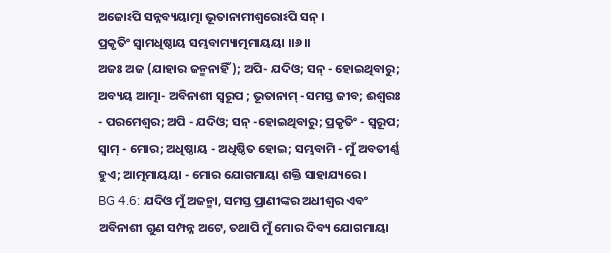ଅଜୋଽପି ସନ୍ନବ୍ୟୟାତ୍ମା ଭୂତାନାମୀଶ୍ୱରୋଽପି ସନ୍ ।
ପ୍ରକୃତିଂ ସ୍ୱାମଧିଷ୍ଠାୟ ସମ୍ଭବାମ୍ୟାତ୍ମମାୟୟା ।।୬।।
ଅଜଃ ଅଜ (ଯାହାର ଜନ୍ମନାହିଁ); ଅପି- ଯଦିଓ; ସନ୍ - ହୋଇଥିବାରୁ; ଅବ୍ୟୟ ଆତ୍ମା- ଅବିନାଶୀ ସ୍ୱରୂପ ; ଭୂତାନାମ୍ -ସମସ୍ତ ଜୀବ; ଈଶ୍ୱରଃ - ପରମେଶ୍ୱର; ଅପି - ଯଦିଓ; ସନ୍ -ହୋଇଥିବାରୁ; ପ୍ରକୃତିଂ - ସ୍ୱରୂପ; ସ୍ୱାମ୍ - ମୋର; ଅଧିଷ୍ଠାୟ - ଅଧିଷ୍ଠିତ ହୋଇ; ସମ୍ଭବାମି - ମୁଁ ଅବତୀର୍ଣ୍ଣ ହୁଏ; ଆତ୍ମମାୟୟା - ମୋର ଯୋଗମାୟା ଶକ୍ତି ସାହାଯ୍ୟରେ ।
BG 4.6: ଯଦିଓ ମୁଁ ଅଜନ୍ମା, ସମସ୍ତ ପ୍ରାଣୀଙ୍କର ଅଧୀଶ୍ୱର ଏବଂ ଅବିନାଶୀ ଗୁଣ ସମ୍ପନ୍ନ ଅଟେ, ତଥାପି ମୁଁ ମୋର ଦିବ୍ୟ ଯୋଗମାୟା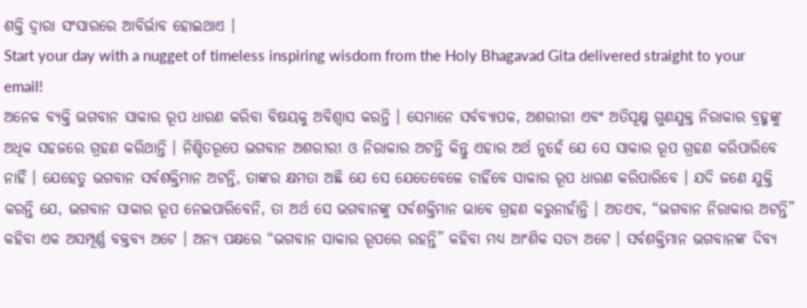ଶକ୍ତି ଦ୍ୱାରା ସଂସାରରେ ଆବିର୍ଭାବ ହୋଇଥାଏ ।
Start your day with a nugget of timeless inspiring wisdom from the Holy Bhagavad Gita delivered straight to your email!
ଅନେକ ବ୍ୟକ୍ତି ଭଗବାନ ସାକାର ରୂପ ଧାରଣ କରିବା ବିଷୟକୁ ଅବିଶ୍ୱାସ କରନ୍ତି । ସେମାନେ ସର୍ବବ୍ୟାପକ, ଅଶରୀରୀ ଏବଂ ଅତିସୂକ୍ଷ୍ମ ଗୁଣଯୁକ୍ତ ନିରାକାର ବ୍ରହ୍ମଙ୍କୁ ଅଧିକ ସହଜରେ ଗ୍ରହଣ କରିଥାନ୍ତି । ନିଶ୍ଚିତରୂପେ ଭଗବାନ ଅଶରୀରୀ ଓ ନିରାକାର ଅଟନ୍ତି କିନ୍ତୁ ଏହାର ଅର୍ଥ ନୁହେଁ ଯେ ସେ ସାକାର ରୂପ ଗ୍ରହଣ କରିପାରିବେ ନାହିଁ । ଯେହେତୁ ଭଗବାନ ସର୍ବଶକ୍ତିମାନ ଅଟନ୍ତି, ତାଙ୍କର କ୍ଷମତା ଅଛି ଯେ ସେ ଯେତେବେଳେ ଚାହିଁବେ ସାକାର ରୂପ ଧାରଣ କରିପାରିବେ । ଯଦି ଜଣେ ଯୁକ୍ତି କରନ୍ତି ଯେ, ଭଗବାନ ସାକାର ରୂପ ନେଇପାରିବେନି, ତା ଅର୍ଥ ସେ ଭଗବାନଙ୍କୁ ସର୍ବଶକ୍ତିମାନ ଭାବେ ଗ୍ରହଣ କରୁନାହାଁନ୍ତି । ଅତଏବ, “ଭଗବାନ ନିରାକାର ଅଟନ୍ତି” କହିବା ଏକ ଅସମ୍ପୂର୍ଣ୍ଣ ବକ୍ତବ୍ୟ ଅଟେ । ଅନ୍ୟ ପକ୍ଷରେ “ଭଗବାନ ସାକାର ରୂପରେ ରହନ୍ତି” କହିବା ମଧ୍ୟ ଆଂଶିକ ସତ୍ୟ ଅଟେ । ସର୍ବଶକ୍ତିମାନ ଭଗବାନଙ୍କ ଦିବ୍ୟ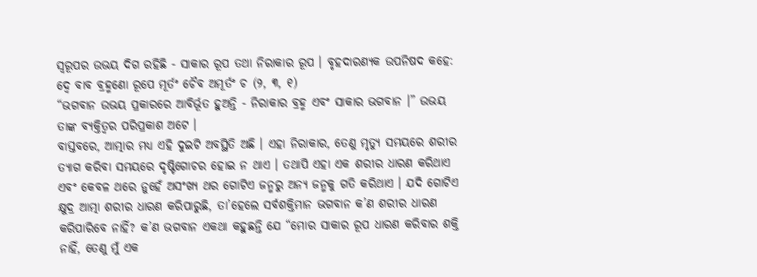ସ୍ୱରୂପର ଉଭୟ ଦିଗ ରହିଛି - ସାକାର ରୂପ ତଥା ନିରାକାର ରୂପ । ବୃହଦାରଣ୍ୟକ ଉପନିଷଦ କହେ:
ଦ୍ୱେ ବାବ ବ୍ରହ୍ମଣୋ ରୂପେ ମୂର୍ତଂ ଚୈବ ଅମୂର୍ତଂ ଚ (୨, ୩, ୧)
“ଭଗବାନ ଉଭୟ ପ୍ରକାରରେ ଆବିର୍ଭୂତ ହୁଅନ୍ତି - ନିରାକାର ବ୍ରହ୍ମ ଏବଂ ସାକାର ଭଗବାନ ।” ଉଭୟ ତାଙ୍କ ବ୍ୟକ୍ତିତ୍ୱର ପରିପ୍ରକାଶ ଅଟେ ।
ବାସ୍ତବରେ, ଆତ୍ମାର ମଧ୍ୟ ଏହି ଦୁଇଟି ଅବସ୍ଥିତି ଅଛି । ଏହା ନିରାକାର, ତେଣୁ ମୃତ୍ୟୁ ସମୟରେ ଶରୀର ତ୍ୟାଗ କରିବା ସମୟରେ ଦୃଷ୍ଟିଗୋଚର ହୋଇ ନ ଥାଏ । ତଥାପି ଏହା ଏକ ଶରୀର ଧାରଣ କରିଥାଏ ଏବଂ କେବଳ ଥରେ ନୁହେଁ ଅସଂଖ୍ୟ ଥର ଗୋଟିଏ ଜନ୍ମରୁ ଅନ୍ୟ ଜନ୍ମକୁ ଗତି କରିଥାଏ । ଯଦି ଗୋଟିଏ କ୍ଷୁଦ୍ର ଆତ୍ମା ଶରୀର ଧାରଣ କରିପାରୁଛି, ତା’ହେଲେ ସର୍ବଶକ୍ତିମାନ ଭଗବାନ କ’ଣ ଶରୀର ଧାରଣ କରିପାରିବେ ନାହିଁ? କ’ଣ ଭଗବାନ ଏକଥା କହୁଛନ୍ତି ଯେ “ମୋର ସାକାର ରୂପ ଧାରଣ କରିବାର ଶକ୍ତି ନାହିଁ, ତେଣୁ ମୁଁ ଏକ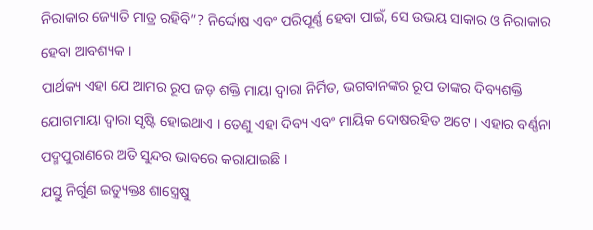ନିରାକାର ଜ୍ୟୋତି ମାତ୍ର ରହିବି”? ନିର୍ଦ୍ଦୋଷ ଏବଂ ପରିପୂର୍ଣ୍ଣ ହେବା ପାଇଁ, ସେ ଉଭୟ ସାକାର ଓ ନିରାକାର ହେବା ଆବଶ୍ୟକ ।
ପାର୍ଥକ୍ୟ ଏହା ଯେ ଆମର ରୂପ ଜଡ଼ ଶକ୍ତି ମାୟା ଦ୍ୱାରା ନିର୍ମିତ, ଭଗବାନଙ୍କର ରୂପ ତାଙ୍କର ଦିବ୍ୟଶକ୍ତି ଯୋଗମାୟା ଦ୍ୱାରା ସୃଷ୍ଟି ହୋଇଥାଏ । ତେଣୁ ଏହା ଦିବ୍ୟ ଏବଂ ମାୟିକ ଦୋଷରହିତ ଅଟେ । ଏହାର ବର୍ଣ୍ଣନା ପଦ୍ମପୁରାଣରେ ଅତି ସୁନ୍ଦର ଭାବରେ କରାଯାଇଛି ।
ଯସ୍ତୁ ନିର୍ଗୁଣ ଇତ୍ୟୁକ୍ତଃ ଶାସ୍ତ୍ରେଷୁ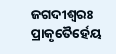ଜଗଦୀଶ୍ୱରଃ
ପ୍ରାକୃତୈର୍ହେୟ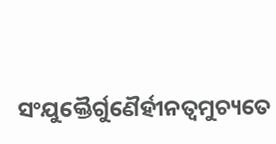ସଂଯୁକ୍ତୈର୍ଗୁଣୈର୍ହୀନତ୍ୱମୁଚ୍ୟତେ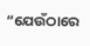“ଯେଉଁଠାରେ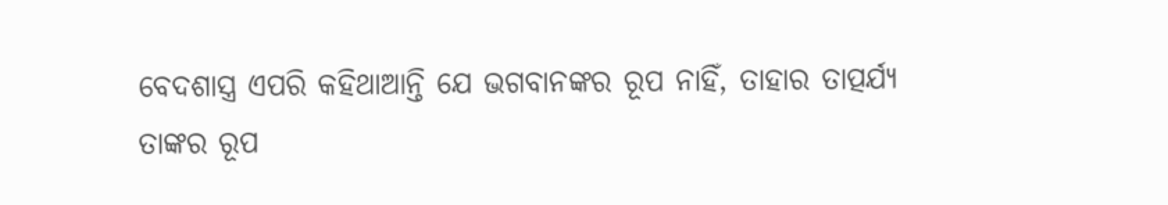ବେଦଶାସ୍ତ୍ର ଏପରି କହିଥାଆନ୍ତି ଯେ ଭଗବାନଙ୍କର ରୂପ ନାହିଁ, ତାହାର ତାତ୍ପର୍ଯ୍ୟ ତାଙ୍କର ରୂପ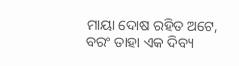ମାୟା ଦୋଷ ରହିତ ଅଟେ, ବରଂ ତାହା ଏକ ଦିବ୍ୟ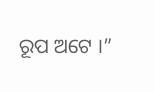ରୂପ ଅଟେ ।”